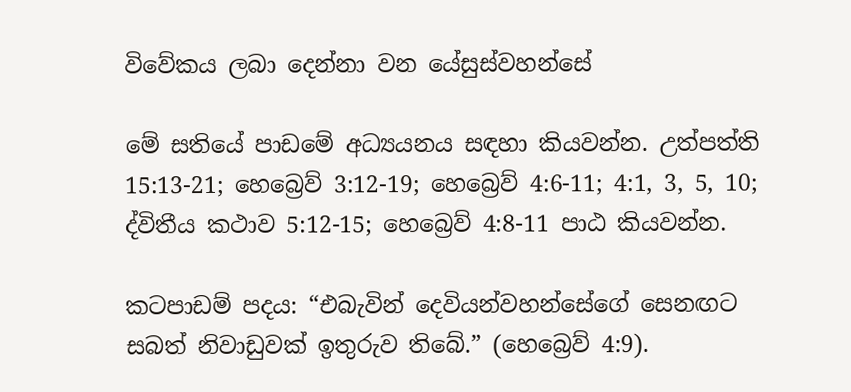විවේකය ලබා දෙන්නා වන යේසුස්වහන්සේ

මේ සතියේ පාඩමේ අධ්‍යයනය සඳහා කියවන්න. උත්පත්ති 15:13-21; හෙබ්‍රෙව් 3:12-19; හෙබ්‍රෙව් 4:6-11; 4:1, 3, 5, 10; ද්විතීය කථාව 5:12-15; හෙබ්‍රෙව් 4:8-11 පාඨ කියවන්න.

කටපාඩම් පදය: “එබැවින් දෙවියන්වහන්සේගේ සෙනඟට සබත් නිවාඩුවක් ඉතුරුව තිබේ.” (හෙබ්‍රෙව් 4:9).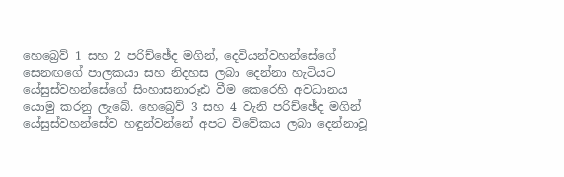හෙබ්‍රෙව් 1 සහ 2 පරිච්ඡේද මගින්, දෙවියන්වහන්සේගේ සෙනඟගේ පාලකයා සහ නිදහස ලබා දෙන්නා හැටියට යේසුස්වහන්සේගේ සිංහාසනාරූඪ වීම කෙරෙහි අවධානය යොමු කරනු ලැබේ. හෙබ්‍රෙව් 3 සහ 4 වැනි පරිච්ඡේද මගින් යේසුස්වහන්සේව හඳුන්වන්නේ අපට විවේකය ලබා දෙන්නාවූ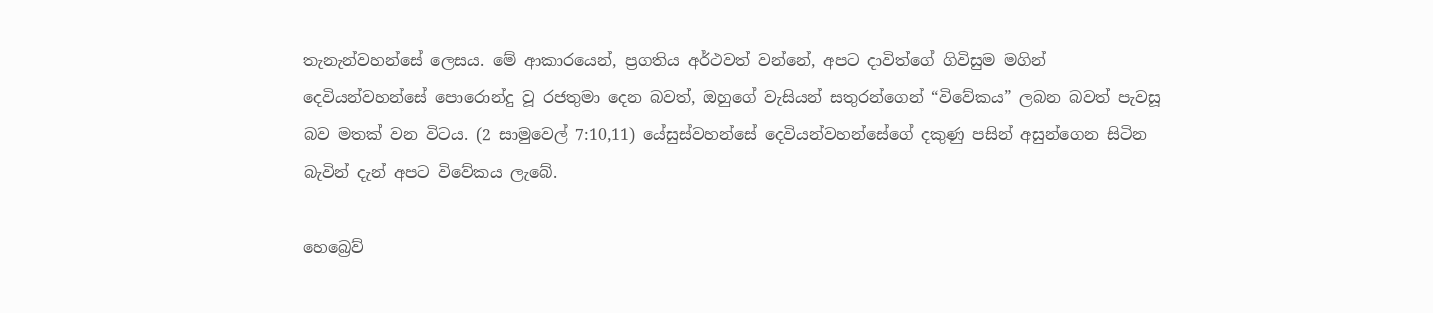තැනැන්වහන්සේ ලෙසය. මේ ආකාරයෙන්, ප්‍රගතිය අර්ථවත් වන්නේ, අපට දාවිත්ගේ ගිවිසුම මගින් දෙවියන්වහන්සේ පොරොන්දු වූ රජතුමා දෙන බවත්, ඔහුගේ වැසියන් සතුරන්ගෙන් “විවේකය” ලබන බවත් පැවසූ බව මතක් වන විටය. (2 සාමුවෙල් 7:10,11) යේසුස්වහන්සේ දෙවියන්වහන්සේගේ දකුණු පසින් අසුන්ගෙන සිටින බැවින් දැන් අපට විවේකය ලැබේ.

හෙබ්‍රෙව්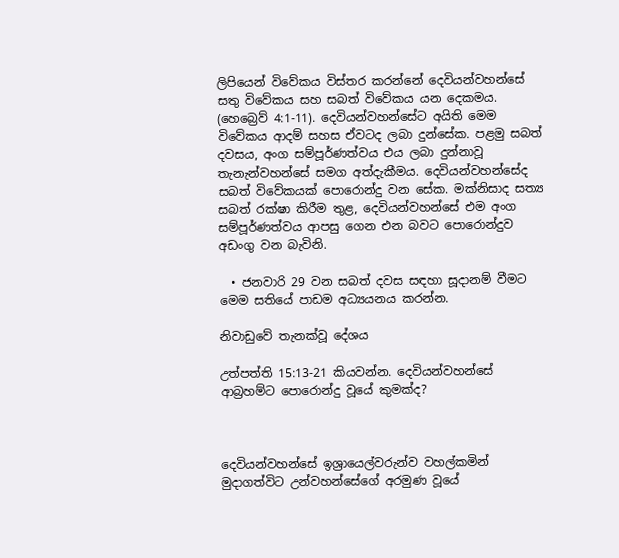ලිපියෙන් විවේකය විස්තර කරන්නේ දෙවියන්වහන්සේ සතු විවේකය සහ සබත් විවේකය යන දෙකමය. (හෙබ්‍රෙව් 4:1-11). දෙවියන්වහන්සේට අයිති මෙම විවේකය ආදම් සහස ඒවටද ලබා දුන්සේක. පළමු සබත් දවසය, අංග සම්පූර්ණත්වය එය ලබා දුන්නාවූ තැනැන්වහන්සේ සමග අත්දැකීමය. දෙවියන්වහන්සේද සබත් විවේකයක් පොරොන්දු වන සේක. මක්නිසාද සත්‍ය සබත් රක්ෂා කිරීම තුළ, දෙවියන්වහන්සේ එම අංග සම්පූර්ණත්වය ආපසු ගෙන එන බවට පොරොන්දුව අඩංගු වන බැවිනි.

  • ජනවාරි 29 වන සබත් දවස සඳහා සූදානම් වීමට මෙම සතියේ පාඩම අධ්‍යයනය කරන්න.

නිවාඩුවේ තැනක්වූ දේශය

උත්පත්ති 15:13-21 කියවන්න. දෙවියන්වහන්සේ ආබ්‍රහම්ට පොරොන්දු වූයේ කුමක්ද?



දෙවියන්වහන්සේ ඉශ්‍රායෙල්වරුන්ව වහල්කමින් මුදාගත්විට උන්වහන්සේගේ අරමුණ වූයේ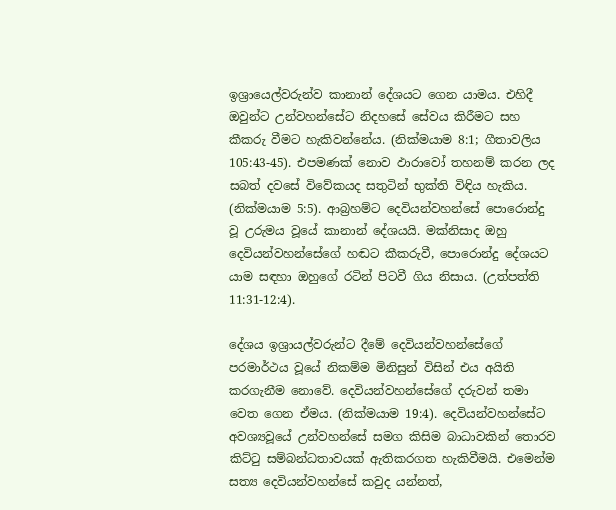ඉශ්‍රායෙල්වරුන්ව කානාන් දේශයට ගෙන යාමය. එහිදී ඔවුන්ට උන්වහන්සේට නිදහසේ සේවය කිරීමට සහ කීකරු වීමට හැකිවන්නේය. (නික්මයාම 8:1; ගීතාවලිය 105:43-45). එපමණක් නොව ඵාරාවෝ තහනම් කරන ලද සබත් දවසේ විවේකයද සතුටින් භුක්ති විඳිය හැකිය. (නික්මයාම 5:5). ආබ්‍රහම්ට දෙවියන්වහන්සේ පොරොන්දු වූ උරුමය වූයේ කානාන් දේශයයි. මක්නිසාද ඔහු දෙවියන්වහන්සේගේ හඬට කීකරුවී, පොරොන්දු දේශයට යාම සඳහා ඔහුගේ රටින් පිටවී ගිය නිසාය. (උත්පත්ති 11:31-12:4).

දේශය ඉශ්‍රායල්වරුන්ට දීමේ දෙවියන්වහන්සේගේ පරමාර්ථය වූයේ නිකම්ම මිනිසුන් විසින් එය අයිති කරගැනීම නොවේ. දෙවියන්වහන්සේගේ දරුවන් තමා වෙත ගෙන ඒමය. (නික්මයාම 19:4). දෙවියන්වහන්සේට අවශ්‍යවූයේ උන්වහන්සේ සමග කිසිම බාධාවකින් තොරව කිට්ටු සම්බන්ධතාවයක් ඇතිකරගත හැකිවීමයි. එමෙන්ම සත්‍ය දෙවියන්වහන්සේ කවුද යන්නත්,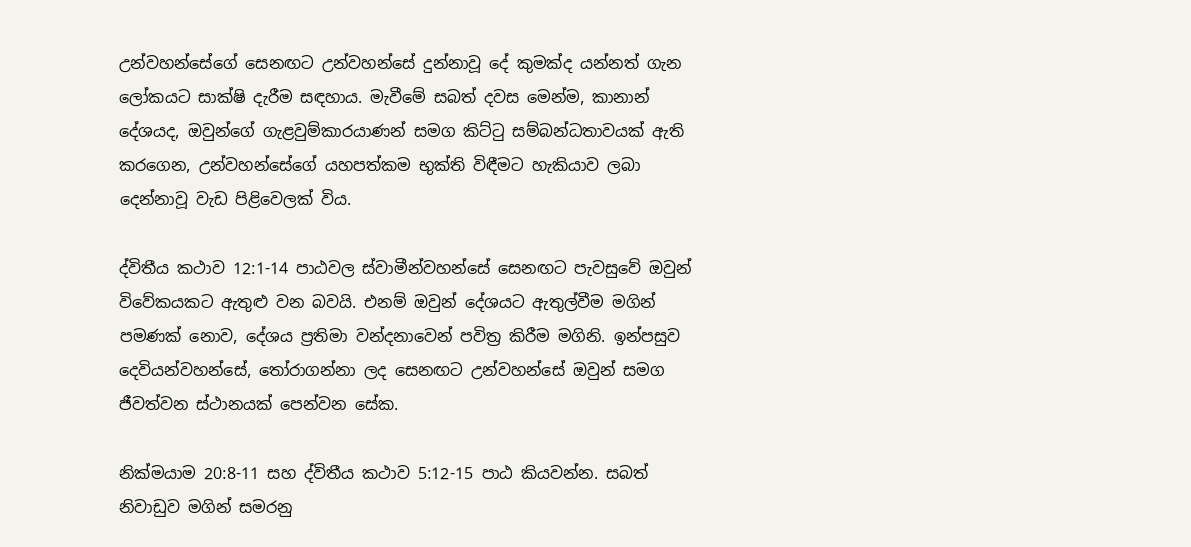උන්වහන්සේගේ සෙනඟට උන්වහන්සේ දුන්නාවූ දේ කුමක්ද යන්නත් ගැන ලෝකයට සාක්ෂි දැරීම සඳහාය. මැවීමේ සබත් දවස මෙන්ම, කානාන් දේශයද, ඔවුන්ගේ ගැළවුම්කාරයාණන් සමග කිට්ටු සම්බන්ධතාවයක් ඇති කරගෙන, උන්වහන්සේගේ යහපත්කම භුක්ති විඳීමට හැකියාව ලබා දෙන්නාවූ වැඩ පිළිවෙලක් විය.

ද්විතීය කථාව 12:1-14 පාඨවල ස්වාමීන්වහන්සේ සෙනඟට පැවසුවේ ඔවුන් විවේකයකට ඇතුළු වන බවයි. එනම් ඔවුන් දේශයට ඇතුල්වීම මගින් පමණක් නොව, දේශය ප්‍රතිමා වන්දනාවෙන් පවිත්‍ර කිරීම මගිනි. ඉන්පසුව දෙවියන්වහන්සේ, තෝරාගන්නා ලද සෙනඟට උන්වහන්සේ ඔවුන් සමග ජීවත්වන ස්ථානයක් පෙන්වන සේක.

නික්මයාම 20:8-11 සහ ද්විතීය කථාව 5:12-15 පාඨ කියවන්න. සබත් නිවාඩුව මගින් සමරනු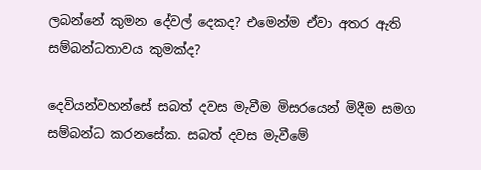ලබන්නේ කුමන දේවල් දෙකද? එමෙන්ම ඒවා අතර ඇති සම්බන්ධතාවය කුමක්ද?

දෙවියන්වහන්සේ සබත් දවස මැවීම මිසරයෙන් මිදීම සමග සම්බන්ධ කරනසේක. සබත් දවස මැවීමේ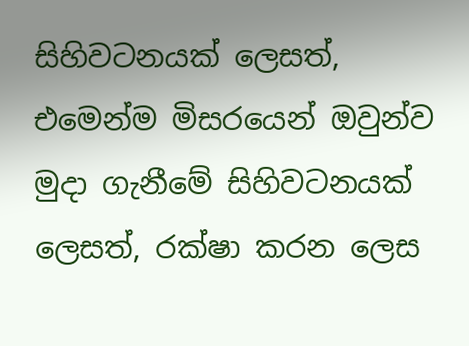සිහිවටනයක් ලෙසත්, එමෙන්ම මිසරයෙන් ඔවුන්ව මුදා ගැනීමේ සිහිවටනයක් ලෙසත්, රක්ෂා කරන ලෙස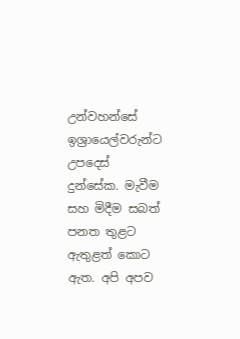උන්වහන්සේ ඉශ්‍රායෙල්වරුන්ට උපදෙස් දුන්සේක. මැවීම සහ මිදීම සබත් පනත තුළට ඇතුළත් කොට ඇත. අපි අපව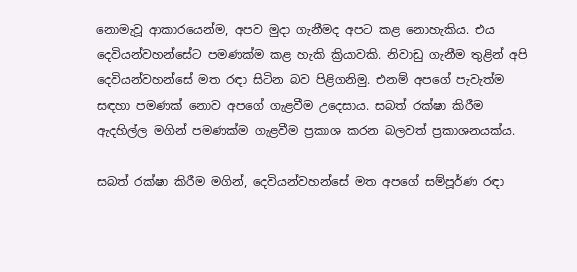නොමැවූ ආකාරයෙන්ම, අපව මුදා ගැනීමද අපට කළ නොහැකිය. එය දෙවියන්වහන්සේට පමණක්ම කළ හැකි ක්‍රියාවකි. නිවාඩු ගැනීම තුළින් අපි දෙවියන්වහන්සේ මත රඳා සිටින බව පිළිගනිමු. එනම් අපගේ පැවැත්ම සඳහා පමණක් නොව අපගේ ගැළවීම උදෙසාය. සබත් රක්ෂා කිරීම ඇදහිල්ල මගින් පමණක්ම ගැළවීම ප්‍රකාශ කරන බලවත් ප්‍රකාශනයක්ය.

සබත් රක්ෂා කිරීම මගින්, දෙවියන්වහන්සේ මත අපගේ සම්පූර්ණ රඳා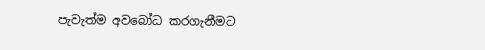පැවැත්ම අවබෝධ කරගැනීමට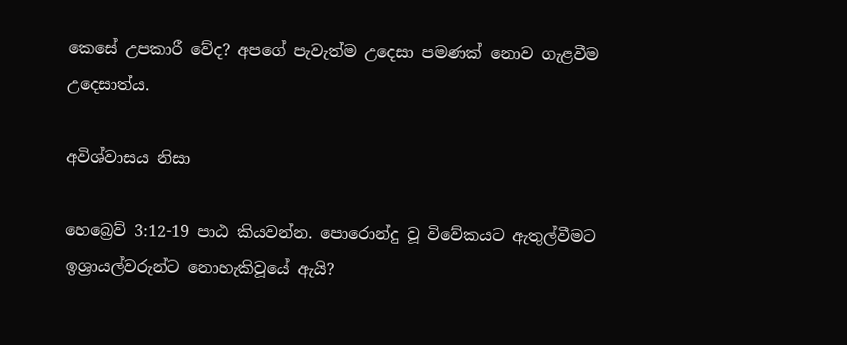කෙසේ උපකාරී වේද? අපගේ පැවැත්ම උදෙසා පමණක් නොව ගැළවීම උදෙසාත්ය.

අවිශ්වාසය නිසා

හෙබ්‍රෙව් 3:12-19 පාඨ කියවන්න. පොරොන්දු වූ විවේකයට ඇතුල්වීමට ඉශ්‍රායල්වරුන්ට නොහැකිවූයේ ඇයි?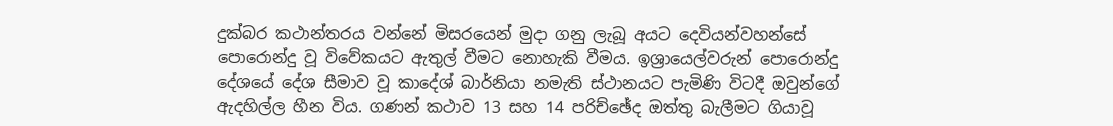දුක්බර කථාන්තරය වන්නේ මිසරයෙන් මුදා ගනු ලැබූ අයට දෙවියන්වහන්සේ පොරොන්දු වූ විවේකයට ඇතුල් වීමට නොහැකි වීමය. ඉශ්‍රායෙල්වරුන් පොරොන්දු දේශයේ දේශ සීමාව වූ කාදේශ් බාර්නියා නමැති ස්ථානයට පැමිණි විටදී ඔවුන්ගේ ඇදහිල්ල හීන විය. ගණන් කථාව 13 සහ 14 පරිච්ඡේද ඔත්තු බැලීමට ගියාවූ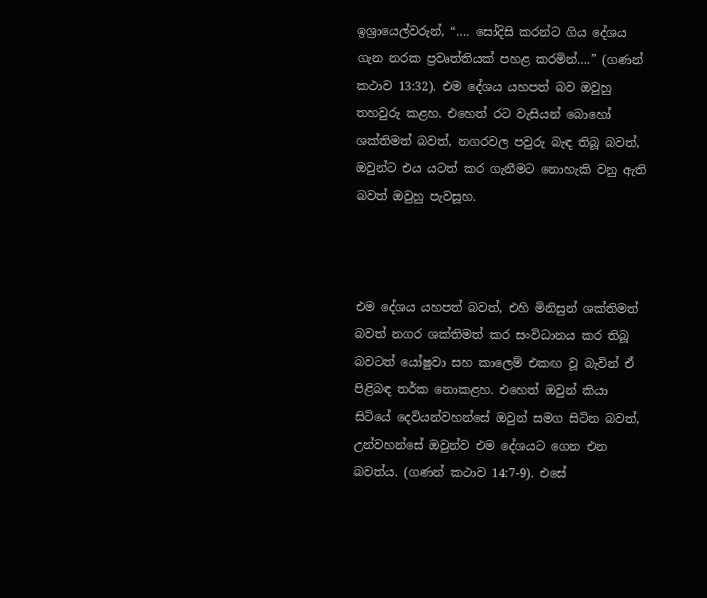ඉශ්‍රායෙල්වරුන්, “…. සෝදිසි කරන්ට ගිය දේශය ගැන නරක ප්‍රවෘත්තියක් පහළ කරමින්….” (ගණන් කථාව 13:32). එම දේශය යහපත් බව ඔවුහු තහවුරු කළහ. එහෙත් රට වැසියන් බොහෝ ශක්තිමත් බවත්, නගරවල පවුරු බැඳ තිබූ බවත්, ඔවුන්ට එය යටත් කර ගැනීමට නොහැකි වනු ඇති බවත් ඔවුහු පැවසූහ.



එම දේශය යහපත් බවත්, එහි මිනිසුන් ශක්තිමත් බවත් නගර ශක්තිමත් කර සංවිධානය කර තිබූ බවටත් යෝෂුවා සහ කාලෙම් එකඟ වූ බැවින් ඒ පිළිබඳ තර්ක නොකළහ. එහෙත් ඔවුන් කියා සිටියේ දෙවියන්වහන්සේ ඔවුන් සමග සිටින බවත්, උන්වහන්සේ ඔවුන්ව එම දේශයට ගෙන එන බවත්ය. (ගණන් කථාව 14:7-9). එසේ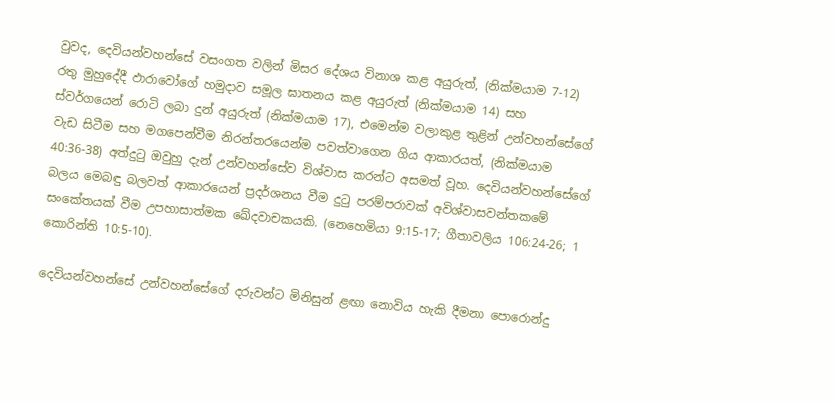වුවද, දෙවියන්වහන්සේ වසංගත වලින් මිසර දේශය විනාශ කළ අයුරුත්, (නික්මයාම 7-12) රතු මුහුදේදී ඵාරාවෝගේ හමුදාව සමූල ඝාතනය කළ අයුරුත් (නික්මයාම 14) සහ ස්වර්ගයෙන් රොටි ලබා දුන් අයුරුත් (නික්මයාම 17), එමෙන්ම වලාකුළ තුළින් උන්වහන්සේගේ වැඩ සිටීම සහ මගපෙන්වීම නිරන්තරයෙන්ම පවත්වාගෙන ගිය ආකාරයත්, (නික්මයාම 40:36-38) අත්දුටු ඔවුහු දැන් උන්වහන්සේව විශ්වාස කරන්ට අසමත් වූහ. දෙවියන්වහන්සේගේ බලය මෙබඳු බලවත් ආකාරයෙන් ප්‍රදර්ශනය වීම දුටු පරම්පරාවක් අවිශ්වාසවන්තකමේ සංකේතයක් වීම උපහාසාත්මක ඛේදවාචකයකි. (නෙහෙමියා 9:15-17; ගීතාවලිය 106:24-26; 1 කොරින්ති 10:5-10).

දෙවියන්වහන්සේ උන්වහන්සේගේ දරුවන්ට මිනිසුන් ළඟා නොවිය හැකි දීමනා පොරොන්දු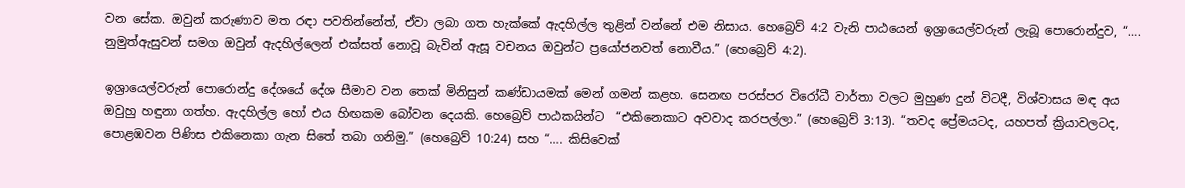වන සේක. ඔවුන් කරුණාව මත රඳා පවතින්නේත්, ඒවා ලබා ගත හැක්කේ ඇදහිල්ල තුළින් වන්නේ එම නිසාය. හෙබ්‍රෙව් 4:2 වැනි පාඨයෙන් ඉශ්‍රායෙල්වරුන් ලැබූ පොරොන්දුව, “…. නුමුත්ඇසුවන් සමග ඔවුන් ඇදහිල්ලෙන් එක්සත් නොවූ බැවින් ඇසූ වචනය ඔවුන්ට ප්‍රයෝජනවත් නොවීය.” (හෙබ්‍රෙව් 4:2).

ඉශ්‍රායෙල්වරුන් පොරොන්දු දේශයේ දේශ සීමාව වන තෙක් මිනිසුන් කණ්ඩායමක් මෙන් ගමන් කළහ. සෙනඟ පරස්පර විරෝධී වාර්තා වලට මුහුණ දුන් විටදී, විශ්වාසය මඳ අය ඔවුහු හඳුනා ගත්හ. ඇදහිල්ල හෝ එය හිඟකම බෝවන දෙයකි. හෙබ්‍රෙව් පාඨකයින්ට  “එකිනෙකාට අවවාද කරපල්ලා.” (හෙබ්‍රෙව් 3:13). “තවද ප්‍රේමයටද, යහපත් ක්‍රියාවලටද, පොළඹවන පිණිස එකිනෙකා ගැන සිතේ තබා ගනිමු.” (හෙබ්‍රෙව් 10:24) සහ “…. කිසිවෙක්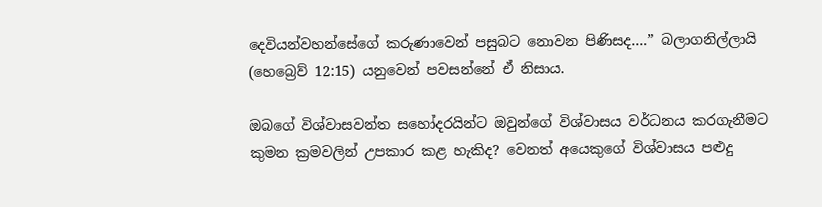දෙවියන්වහන්සේගේ කරුණාවෙන් පසුබට නොවන පිණිසද….” බලාගනිල්ලායි (හෙබ්‍රෙව් 12:15) යනුවෙන් පවසන්නේ ඒ නිසාය.

ඔබගේ විශ්වාසවන්ත සහෝදරයින්ට ඔවුන්ගේ විශ්වාසය වර්ධනය කරගැනීමට කුමන ක්‍රමවලින් උපකාර කළ හැකිද? වෙනත් අයෙකුගේ විශ්වාසය පළුදු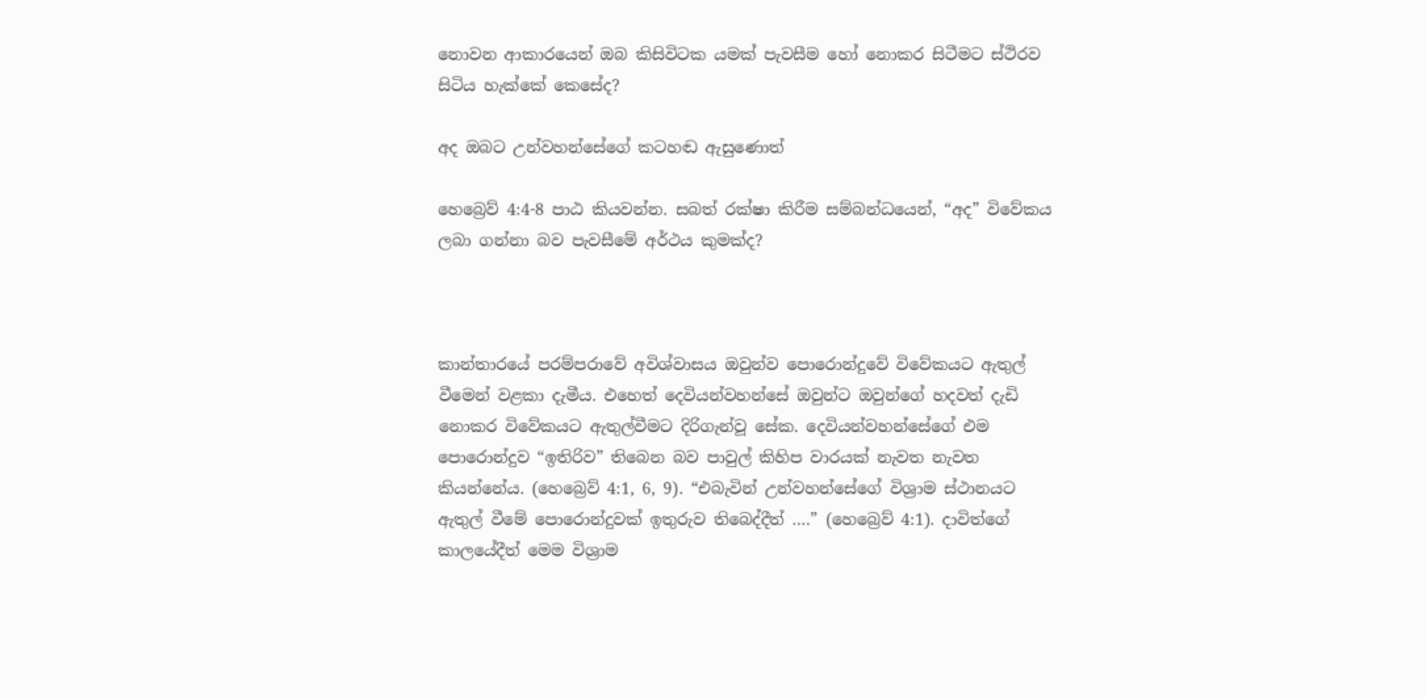නොවන ආකාරයෙන් ඔබ කිසිවිටක යමක් පැවසීම හෝ නොකර සිටීමට ස්ථිරව සිටිය හැක්කේ කෙසේද?

අද ඔබට උන්වහන්සේගේ කටහඬ ඇසුණොත්

හෙබ්‍රෙව් 4:4-8 පාඨ කියවන්න. සබත් රක්ෂා කිරීම සම්බන්ධයෙන්, “අද” විවේකය ලබා ගන්නා බව පැවසීමේ අර්ථය කුමක්ද?



කාන්තාරයේ පරම්පරාවේ අවිශ්වාසය ඔවුන්ව පොරොන්දුවේ විවේකයට ඇතුල් වීමෙන් වළකා දැමීය. එහෙත් දෙවියන්වහන්සේ ඔවුන්ට ඔවුන්ගේ හදවත් දැඩි නොකර විවේකයට ඇතුල්වීමට දිරිගැන්වූ සේක. දෙවියන්වහන්සේගේ එම පොරොන්දුව “ඉතිරිව” තිබෙන බව පාවුල් කිහිප වාරයක් නැවත නැවත කියන්නේය. (හෙබ්‍රෙව් 4:1, 6, 9). “එබැවින් උන්වහන්සේගේ විශ්‍රාම ස්ථානයට ඇතුල් වීමේ පොරොන්දුවක් ඉතුරුව තිබෙද්දීත් ….” (හෙබ්‍රෙව් 4:1). දාවිත්ගේ කාලයේදීත් මෙම විශ්‍රාම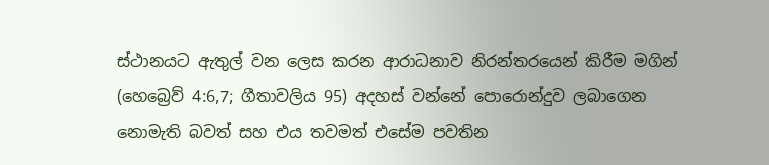ස්ථානයට ඇතුල් වන ලෙස කරන ආරාධනාව නිරන්තරයෙන් කිරීම මගින් (හෙබ්‍රෙව් 4:6,7; ගීතාවලිය 95) අදහස් වන්නේ පොරොන්දුව ලබාගෙන නොමැති බවත් සහ එය තවමත් එසේම පවතින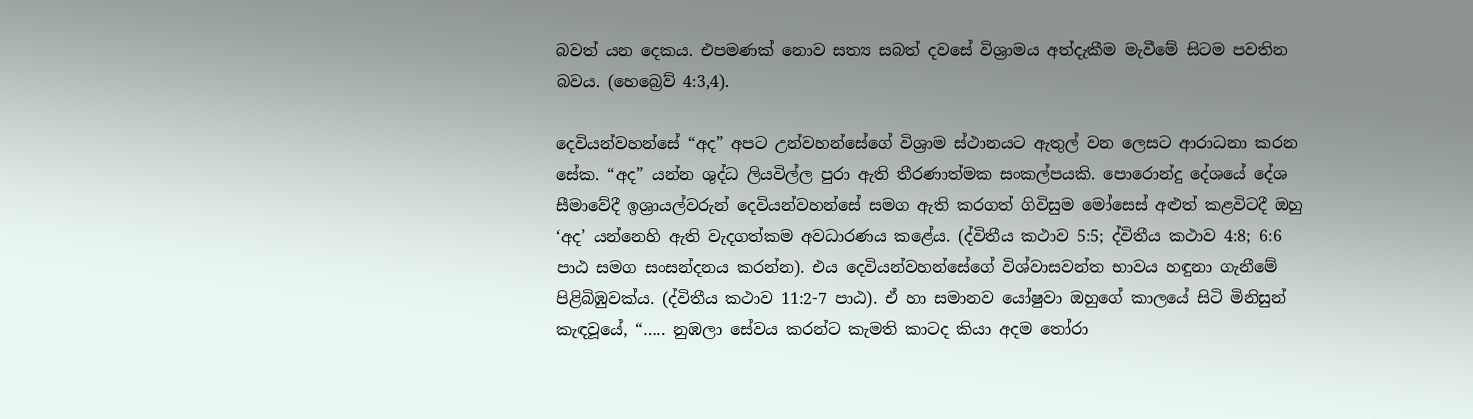බවත් යන දෙකය. එපමණක් නොව සත්‍ය සබත් දවසේ විශ්‍රාමය අත්දැකීම මැවීමේ සිටම පවතින බවය. (හෙබ්‍රෙව් 4:3,4).

දෙවියන්වහන්සේ “අද” අපට උන්වහන්සේගේ විශ්‍රාම ස්ථානයට ඇතුල් වන ලෙසට ආරාධනා කරන සේක. “අද” යන්න ශුද්ධ ලියවිල්ල පුරා ඇති තීරණාත්මක සංකල්පයකි. පොරොන්දු දේශයේ දේශ සීමාවේදී ඉශ්‍රායල්වරුන් දෙවියන්වහන්සේ සමග ඇති කරගත් ගිවිසුම මෝසෙස් අළුත් කළවිටදී ඔහු ‘අද’ යන්නෙහි ඇති වැදගත්කම අවධාරණය කළේය. (ද්විතීය කථාව 5:5; ද්විතීය කථාව 4:8; 6:6 පාඨ සමග සංසන්දනය කරන්න). එය දෙවියන්වහන්සේගේ විශ්වාසවන්ත භාවය හඳුනා ගැනීමේ පිළිබිඹුවක්ය. (ද්විතීය කථාව 11:2-7 පාඨ). ඒ හා සමානව යෝෂුවා ඔහුගේ කාලයේ සිටි මිනිසුන් කැඳවූයේ, “….. නුඹලා සේවය කරන්ට කැමති කාටද කියා අදම තෝරා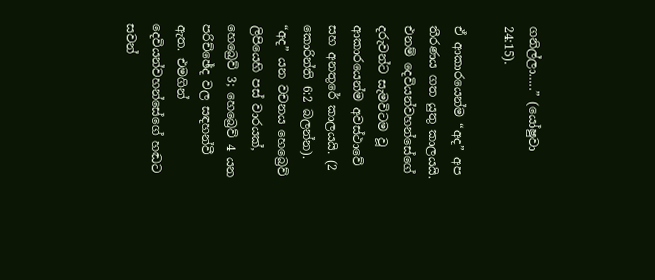ගනිල්ලා…..” (යෝෂුවා 24:15).

ඒ ආකාරයෙන්ම “අද” අප තීරණය ගත යුතු කාලයයි. එනම් දෙවියන්වහන්සේගේ දරුවන්ට සැමවිටම වූ ආකාරයෙන්ම අවස්ථාවේ සහ අනතුරේ කාලයයි. (2 කොරින්ති 6:2 බලන්න). “අද” යන වචනය හෙබ්‍රෙව් ලිපියෙහි පස් වාරයක්, හෙබ්‍රෙව් 3; හෙබ්‍රෙව් 4 යන පරිච්ඡේද වල සඳහන්වී ඇත. එමගින් දෙවියන්වහන්සේගේ හඬට සවන්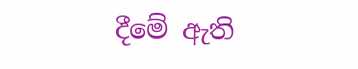දීමේ ඇති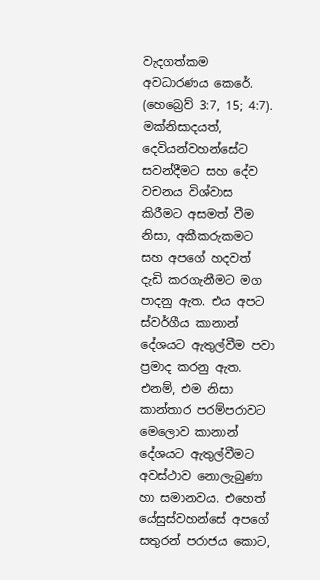වැදගත්කම අවධාරණය කෙරේ. (හෙබ්‍රෙව් 3:7, 15; 4:7). මක්නිසාදයත්, දෙවියන්වහන්සේට සවන්දීමට සහ දේව වචනය විශ්වාස කිරීමට අසමත් වීම නිසා, අකීකරුකමට සහ අපගේ හදවත් දැඩි කරගැනීමට මග පාදනු ඇත. එය අපට ස්වර්ගීය කානාන් දේශයට ඇතුල්වීම පවා ප්‍රමාද කරනු ඇත. එනම්, එම නිසා කාන්තාර පරම්පරාවට මෙලොව කානාන් දේශයට ඇතුල්වීමට අවස්ථාව නොලැබුණා හා සමානවය. එහෙත් යේසුස්වහන්සේ අපගේ සතුරන් පරාජය කොට,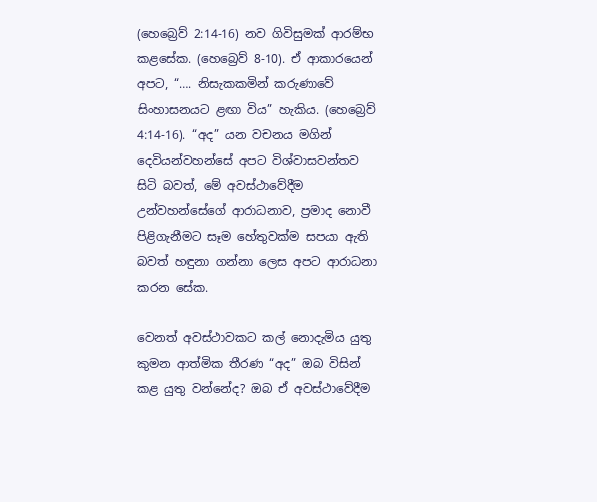(හෙබ්‍රෙව් 2:14-16) නව ගිවිසුමක් ආරම්භ කළසේක. (හෙබ්‍රෙව් 8-10). ඒ ආකාරයෙන් අපට, “…. නිසැකකමින් කරුණාවේ සිංහාසනයට ළඟා විය” හැකිය. (හෙබ්‍රෙව් 4:14-16). “අද” යන වචනය මගින් දෙවියන්වහන්සේ අපට විශ්වාසවන්තව සිටි බවත්, මේ අවස්ථාවේදීම උන්වහන්සේගේ ආරාධනාව, ප්‍රමාද නොවී පිළිගැනීමට සෑම හේතුවක්ම සපයා ඇති බවත් හඳුනා ගන්නා ලෙස අපට ආරාධනා කරන සේක.

වෙනත් අවස්ථාවකට කල් නොදැමිය යුතු කුමන ආත්මික තීරණ “අද” ඔබ විසින් කළ යුතු වන්නේද? ඔබ ඒ අවස්ථාවේදීම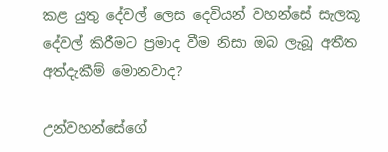කළ යුතු දේවල් ලෙස දෙවියන් වහන්සේ සැලකූ දේවල් කිරීමට ප්‍රමාද වීම නිසා ඔබ ලැබූ අතීත අත්දැකීම් මොනවාද?

උන්වහන්සේගේ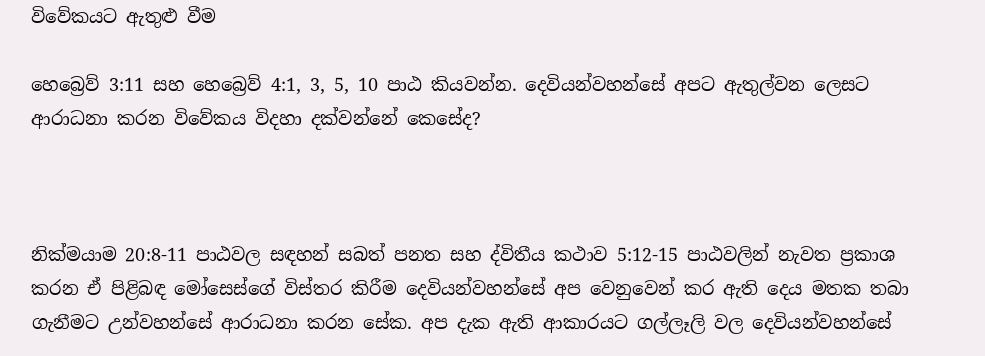විවේකයට ඇතුළු වීම

හෙබ්‍රෙව් 3:11 සහ හෙබ්‍රෙව් 4:1, 3, 5, 10 පාඨ කියවන්න. දෙවියන්වහන්සේ අපට ඇතුල්වන ලෙසට ආරාධනා කරන විවේකය විදහා දක්වන්නේ කෙසේද?



නික්මයාම 20:8-11 පාඨවල සඳහන් සබත් පනත සහ ද්විතීය කථාව 5:12-15 පාඨවලින් නැවත ප්‍රකාශ කරන ඒ පිළිබඳ මෝසෙස්ගේ විස්තර කිරීම දෙවියන්වහන්සේ අප වෙනුවෙන් කර ඇති දෙය මතක තබා ගැනීමට උන්වහන්සේ ආරාධනා කරන සේක. අප දැක ඇති ආකාරයට ගල්ලෑලි වල දෙවියන්වහන්සේ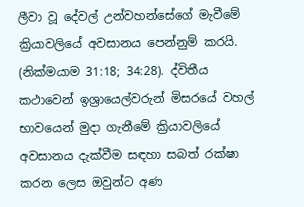ලීවා වූ දේවල් උන්වහන්සේගේ මැවීමේ ක්‍රියාවලියේ අවසානය පෙන්නුම් කරයි. (නික්මයාම 31:18; 34:28). ද්විතීය කථාවෙන් ඉශ්‍රායෙල්වරුන් මිසරයේ වහල් භාවයෙන් මුදා ගැනීමේ ක්‍රියාවලියේ අවසානය දැක්වීම සඳහා සබත් රක්ෂා කරන ලෙස ඔවුන්ට අණ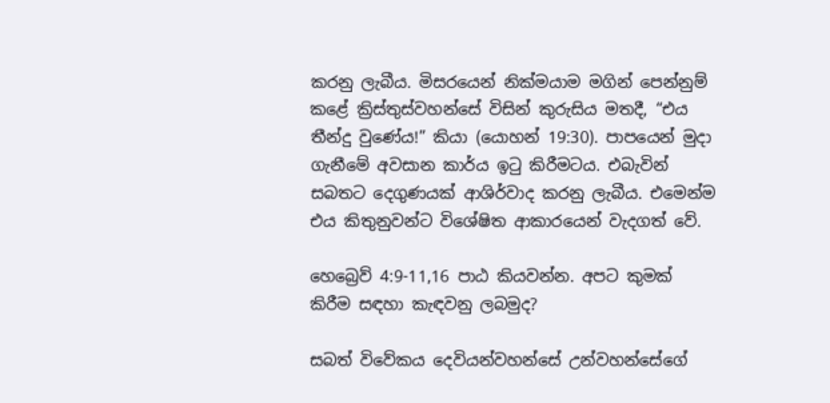කරනු ලැබීය. මිසරයෙන් නික්මයාම මගින් පෙන්නුම් කළේ ක්‍රිස්තුස්වහන්සේ විසින් කුරුසිය මතදී, “එය තීන්දු වුණේය!” කියා (යොහන් 19:30). පාපයෙන් මුදා ගැනීමේ අවසාන කාර්ය ඉටු කිරීමටය. එබැවින් සබතට දෙගුණයක් ආශිර්වාද කරනු ලැබීය. එමෙන්ම එය කිතුනුවන්ට විශේෂිත ආකාරයෙන් වැදගත් වේ.

හෙබ්‍රෙව් 4:9-11,16 පාඨ කියවන්න. අපට කුමක් කිරීම සඳහා කැඳවනු ලබමුද?

සබත් විවේකය දෙවියන්වහන්සේ උන්වහන්සේගේ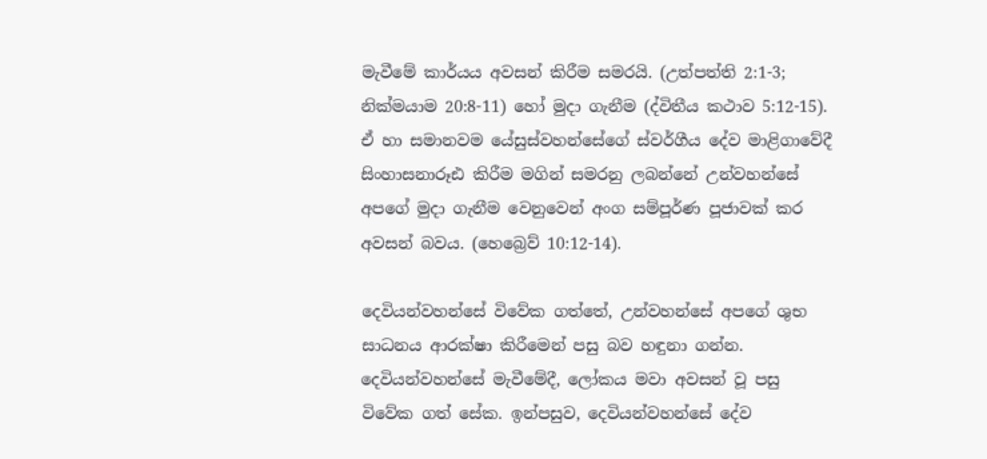මැවීමේ කාර්යය අවසන් කිරීම සමරයි. (උත්පත්ති 2:1-3; නික්මයාම 20:8-11) හෝ මුදා ගැනීම (ද්විතීය කථාව 5:12-15). ඒ හා සමානවම යේසුස්වහන්සේගේ ස්වර්ගීය දේව මාළිගාවේදී සිංහාසනාරූඪ කිරීම මගින් සමරනු ලබන්නේ උන්වහන්සේ අපගේ මුදා ගැනීම වෙනුවෙන් අංග සම්පූර්ණ පූජාවක් කර අවසන් බවය. (හෙබ්‍රෙව් 10:12-14).

දෙවියන්වහන්සේ විවේක ගත්තේ, උන්වහන්සේ අපගේ ශුභ සාධනය ආරක්ෂා කිරීමෙන් පසු බව හඳුනා ගන්න. දෙවියන්වහන්සේ මැවීමේදී, ලෝකය මවා අවසන් වූ පසු විවේක ගත් සේක. ඉන්පසුව, දෙවියන්වහන්සේ දේව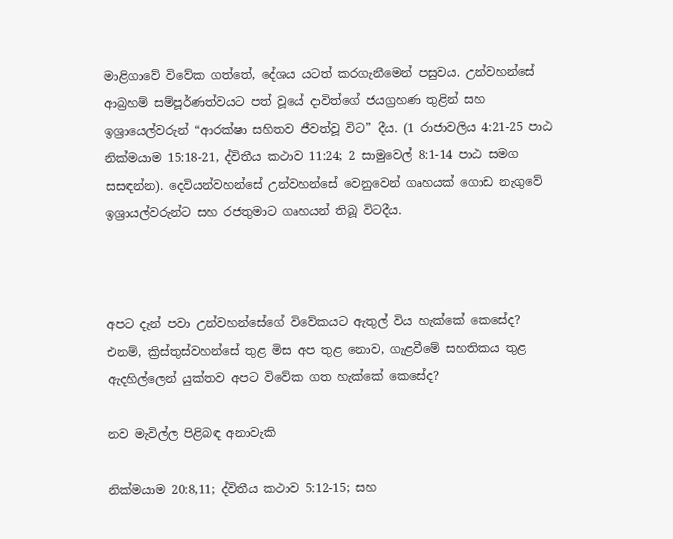මාළිගාවේ විවේක ගත්තේ, දේශය යටත් කරගැනීමෙන් පසුවය. උන්වහන්සේ ආබ්‍රහම් සම්පූර්ණත්වයට පත් වූයේ දාවිත්ගේ ජයග්‍රහණ තුළින් සහ ඉශ්‍රායෙල්වරුන් “ආරක්ෂා සහිතව ජීවත්වූ විට” දීය. (1 රාජාවලිය 4:21-25 පාඨ නික්මයාම 15:18-21, ද්විතීය කථාව 11:24; 2 සාමුවෙල් 8:1-14 පාඨ සමග සසඳන්න). දෙවියන්වහන්සේ උන්වහන්සේ වෙනුවෙන් ගෘහයක් ගොඩ නැගුවේ ඉශ්‍රායල්වරුන්ට සහ රජතුමාට ගෘහයන් තිබූ විටදීය.



අපට දැන් පවා උන්වහන්සේගේ විවේකයට ඇතුල් විය හැක්කේ කෙසේද? එනම්, ක්‍රිස්තුස්වහන්සේ තුළ මිස අප තුළ නොව, ගැළවීමේ සහතිකය තුළ ඇදහිල්ලෙන් යුක්තව අපට විවේක ගත හැක්කේ කෙසේද?

නව මැවිල්ල පිළිබඳ අනාවැකි

නික්මයාම 20:8,11; ද්විතීය කථාව 5:12-15; සහ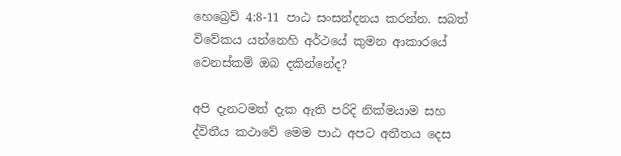හෙබ්‍රෙව් 4:8-11 පාඨ සංසන්දනය කරන්න. සබත් විවේකය යන්නෙහි අර්ථයේ කුමන ආකාරයේ වෙනස්කම් ඔබ දකින්නේද?

අපි දැනටමත් දැක ඇති පරිදි නික්මයාම සහ ද්විතීය කථාවේ මෙම පාඨ අපට අතීතය දෙස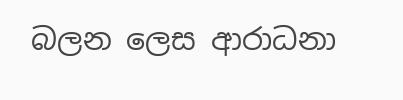බලන ලෙස ආරාධනා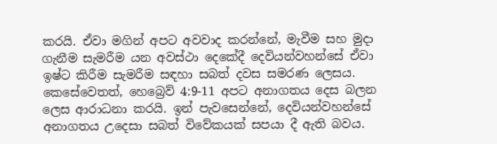කරයි. ඒවා මගින් අපට අවවාද කරන්නේ, මැවීම සහ මුදා ගැනීම සැමරීම යන අවස්ථා දෙකේදී දෙවියන්වහන්සේ ඒවා ඉෂ්ට කිරීම සැමරීම සඳහා සබත් දවස සමරණ ලෙසය. කෙසේවෙතත්, හෙබ්‍රෙව් 4:9-11 අපට අනාගතය දෙස බලන ලෙස ආරාධනා කරයි. ඉන් පැවසෙන්නේ, දෙවියන්වහන්සේ අනාගතය උදෙසා සබත් විවේකයක් සපයා දී ඇති බවය.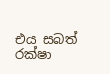එය සබත් රක්ෂා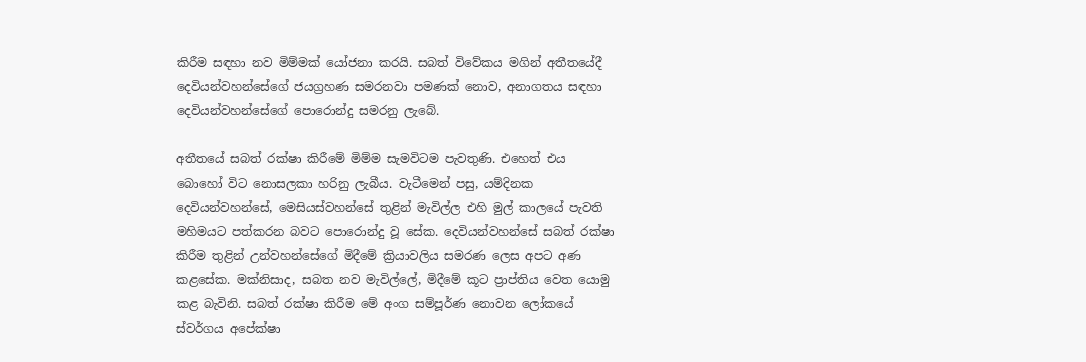කිරීම සඳහා නව මිම්මක් යෝජනා කරයි. සබත් විවේකය මගින් අතීතයේදී දෙවියන්වහන්සේගේ ජයග්‍රහණ සමරනවා පමණක් නොව, අනාගතය සඳහා දෙවියන්වහන්සේගේ පොරොන්දු සමරනු ලැබේ.

අතීතයේ සබත් රක්ෂා කිරීමේ මිම්ම සැමවිටම පැවතුණි. එහෙත් එය බොහෝ විට නොසලකා හරිනු ලැබීය. වැටීමෙන් පසු, යම්දිනක දෙවියන්වහන්සේ, මෙසියස්වහන්සේ තුළින් මැවිල්ල එහි මුල් කාලයේ පැවති මහිමයට පත්කරන බවට පොරොන්දු වූ සේක. දෙවියන්වහන්සේ සබත් රක්ෂා කිරීම තුළින් උන්වහන්සේගේ මිදීමේ ක්‍රියාවලිය සමරණ ලෙස අපට අණ කළසේක. මක්නිසාද, සබත නව මැවිල්ලේ, මිදීමේ කූට ප්‍රාප්තිය වෙත යොමු කළ බැවිනි. සබත් රක්ෂා කිරීම මේ අංග සම්පූර්ණ නොවන ලෝකයේ ස්වර්ගය අපේක්ෂා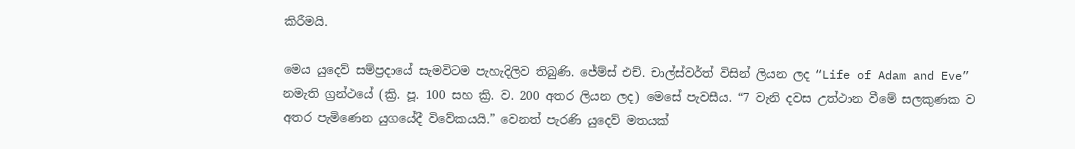කිරීමයි.

මෙය යුදෙව් සම්ප්‍රදායේ සැමවිටම පැහැදිලිව තිබුණි. ජේම්ස් එච්. චාල්ස්වර්ත් විසින් ලියන ලද “Life of Adam and Eve” නමැති ග්‍රන්ථයේ (ක්‍රි. පූ. 100 සහ ක්‍රි. ව. 200 අතර ලියන ලද) මෙසේ පැවසීය. “7 වැනි දවස උත්ථාන වීමේ සලකුණක ව අතර පැමිණෙන යුගයේදී විවේකයයි.” වෙනත් පැරණි යුදෙව් මතයක්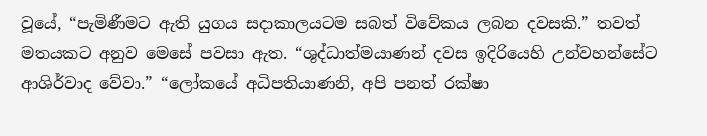වූයේ, “පැමිණීමට ඇති යුගය සදාකාලයටම සබත් විවේකය ලබන දවසකි.” තවත් මතයකට අනුව මෙසේ පවසා ඇත. “ශුද්ධාත්මයාණන් දවස ඉදිරියෙහි උන්වහන්සේට ආශිර්වාද වේවා.” “ලෝකයේ අධිපතියාණනි, අපි පනත් රක්ෂා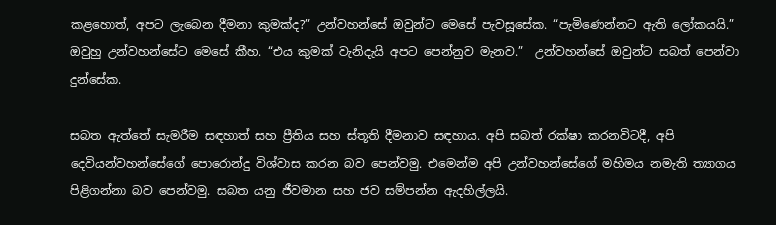කළහොත්, අපට ලැබෙන දීමනා කුමක්ද?” උන්වහන්සේ ඔවුන්ට මෙසේ පැවසූසේක. “පැමිණෙන්නට ඇති ලෝකයයි.” ඔවුහු උන්වහන්සේට මෙසේ කීහ. “එය කුමක් වැනිදැයි අපට පෙන්නුව මැනව.”  උන්වහන්සේ ඔවුන්ට සබත් පෙන්වා දුන්සේක.

සබත ඇත්තේ සැමරීම සඳහාත් සහ ප්‍රීතිය සහ ස්තූති දීමනාව සඳහාය. අපි සබත් රක්ෂා කරනවිටදී, අපි දෙවියන්වහන්සේගේ පොරොන්දු විශ්වාස කරන බව පෙන්වමු. එමෙන්ම අපි උන්වහන්සේගේ මහිමය නමැති ත්‍යාගය පිළිගන්නා බව පෙන්වමු. සබත යනු ජීවමාන සහ ජව සම්පන්න ඇදහිල්ලයි.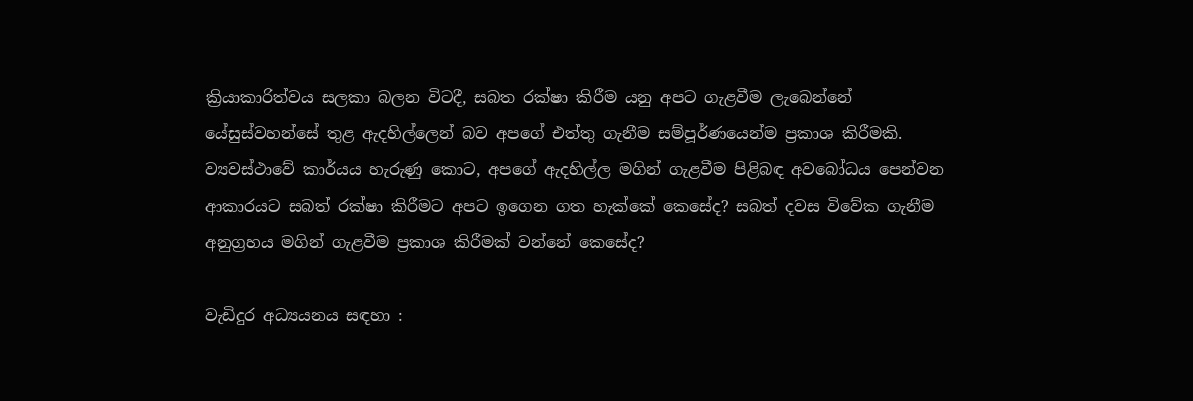ක්‍රියාකාරිත්වය සලකා බලන විටදී, සබත රක්ෂා කිරීම යනු අපට ගැළවීම ලැබෙන්නේ යේසුස්වහන්සේ තුළ ඇදහිල්ලෙන් බව අපගේ එත්තු ගැනීම සම්පූර්ණයෙන්ම ප්‍රකාශ කිරීමකි. ව්‍යවස්ථාවේ කාර්යය හැරුණු කොට, අපගේ ඇදහිල්ල මගින් ගැළවීම පිළිබඳ අවබෝධය පෙන්වන ආකාරයට සබත් රක්ෂා කිරීමට අපට ඉගෙන ගත හැක්කේ කෙසේද? සබත් දවස විවේක ගැනීම අනුග්‍රහය මගින් ගැළවීම ප්‍රකාශ කිරීමක් වන්නේ කෙසේද?

වැඩිදුර අධ්‍යයනය සඳහා :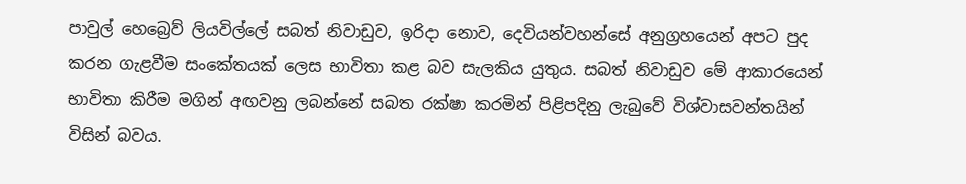පාවුල් හෙබ්‍රෙව් ලියවිල්ලේ සබත් නිවාඩුව, ඉරිදා නොව, දෙවියන්වහන්සේ අනුග්‍රහයෙන් අපට පුද කරන ගැළවීම සංකේතයක් ලෙස භාවිතා කළ බව සැලකිය යුතුය. සබත් නිවාඩුව මේ ආකාරයෙන් භාවිතා කිරීම මගින් අඟවනු ලබන්නේ සබත රක්ෂා කරමින් පිළිපදිනු ලැබුවේ විශ්වාසවන්තයින් විසින් බවය.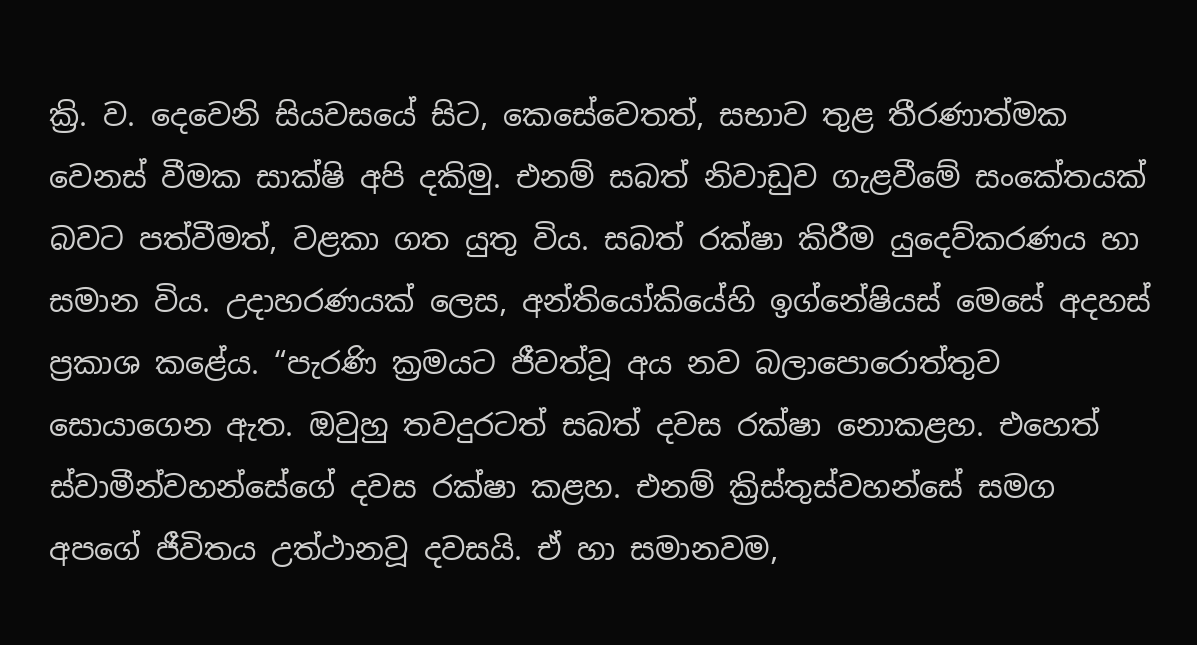ක්‍රි. ව. දෙවෙනි සියවසයේ සිට, කෙසේවෙතත්, සභාව තුළ තීරණාත්මක වෙනස් වීමක සාක්ෂි අපි දකිමු. එනම් සබත් නිවාඩුව ගැළවීමේ සංකේතයක් බවට පත්වීමත්, වළකා ගත යුතු විය. සබත් රක්ෂා කිරීම යුදෙව්කරණය හා සමාන විය. උදාහරණයක් ලෙස, අන්තියෝකියේහි ඉග්නේෂියස් මෙසේ අදහස් ප්‍රකාශ කළේය. “පැරණි ක්‍රමයට ජීවත්වූ අය නව බලාපොරොත්තුව සොයාගෙන ඇත. ඔවුහු තවදුරටත් සබත් දවස රක්ෂා නොකළහ. එහෙත් ස්වාමීන්වහන්සේගේ දවස රක්ෂා කළහ. එනම් ක්‍රිස්තුස්වහන්සේ සමග අපගේ ජීවිතය උත්ථානවූ දවසයි. ඒ හා සමානවම,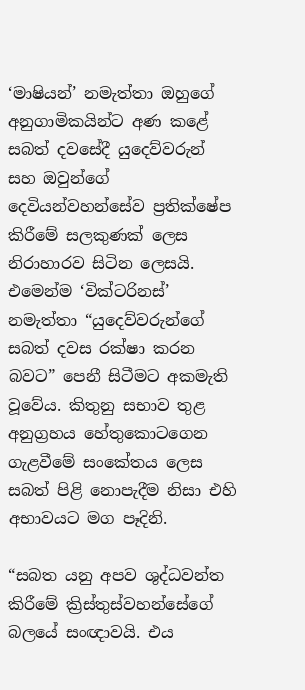‘මාෂියන්’ නමැත්තා ඔහුගේ අනුගාමිකයින්ට අණ කළේ සබත් දවසේදී යුදෙව්වරුන් සහ ඔවුන්ගේ දෙවියන්වහන්සේව ප්‍රතික්ෂේප කිරීමේ සලකුණක් ලෙස නිරාහාරව සිටින ලෙසයි. එමෙන්ම ‘වික්ටරිනස්’ නමැත්තා “යුදෙව්වරුන්ගේ සබත් දවස රක්ෂා කරන බවට” පෙනී සිටීමට අකමැති වූවේය. කිතුනු සභාව තුළ අනුග්‍රහය හේතුකොටගෙන ගැළවීමේ සංකේතය ලෙස සබත් පිළි නොපැදීම නිසා එහි අභාවයට මග පෑදිනි.

“සබත යනු අපව ශුද්ධවන්ත කිරීමේ ක්‍රිස්තුස්වහන්සේගේ බලයේ සංඥාවයි. එය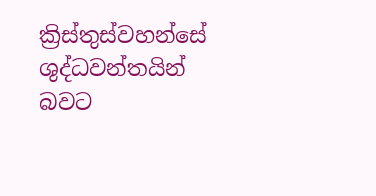ක්‍රිස්තුස්වහන්සේ ශුද්ධවන්තයින් බවට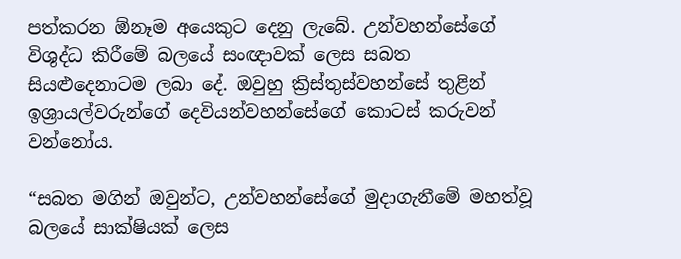පත්කරන ඕනෑම අයෙකුට දෙනු ලැබේ. උන්වහන්සේගේ විශුද්ධ කිරීමේ බලයේ සංඥාවක් ලෙස සබත සියළුදෙනාටම ලබා දේ. ඔවුහු ක්‍රිස්තුස්වහන්සේ තුළින් ඉශ්‍රායල්වරුන්ගේ දෙවියන්වහන්සේගේ කොටස් කරුවන් වන්නෝය.

“සබත මගින් ඔවුන්ට, උන්වහන්සේගේ මුදාගැනීමේ මහත්වූ බලයේ සාක්ෂියක් ලෙස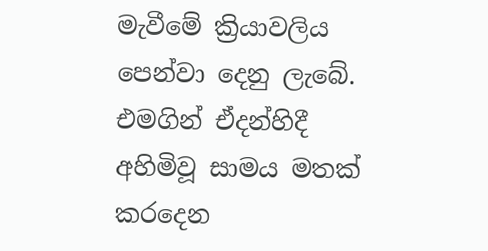මැවීමේ ක්‍රියාවලිය පෙන්වා දෙනු ලැබේ. එමගින් ඒදන්හිදී අහිමිවූ සාමය මතක් කරදෙන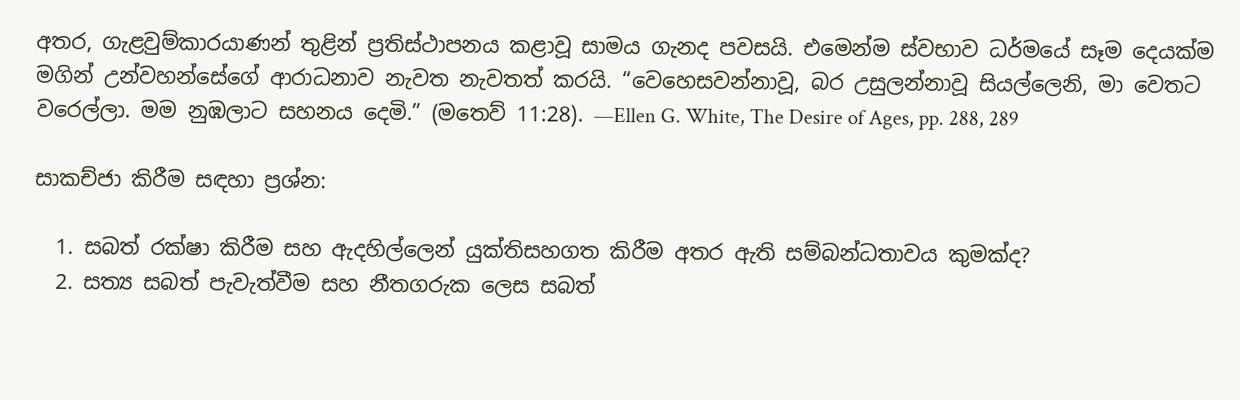අතර, ගැළවුම්කාරයාණන් තුළින් ප්‍රතිස්ථාපනය කළාවූ සාමය ගැනද පවසයි. එමෙන්ම ස්වභාව ධර්මයේ සෑම දෙයක්ම මගින් උන්වහන්සේගේ ආරාධනාව නැවත නැවතත් කරයි. “වෙහෙසවන්නාවූ, බර උසුලන්නාවූ සියල්ලෙනි, මා වෙතට වරෙල්ලා. මම නුඹලාට සහනය දෙමි.” (මතෙව් 11:28). —Ellen G. White, The Desire of Ages, pp. 288, 289

සාකච්ජා කිරීම සඳහා ප්‍රශ්න:

  1. සබත් රක්ෂා කිරීම සහ ඇදහිල්ලෙන් යුක්තිසහගත කිරීම අතර ඇති සම්බන්ධතාවය කුමක්ද?
  2. සත්‍ය සබත් පැවැත්වීම සහ නීතගරුක ලෙස සබත්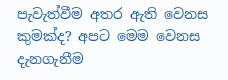පැවැත්වීම අතර ඇති වෙනස කුමක්ද? අපට මෙම වෙනස දැනගැනීම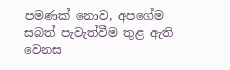පමණක් නොව, අපගේම සබත් පැවැත්වීම තුළ ඇති වෙනස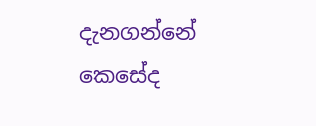දැනගන්නේ කෙසේද